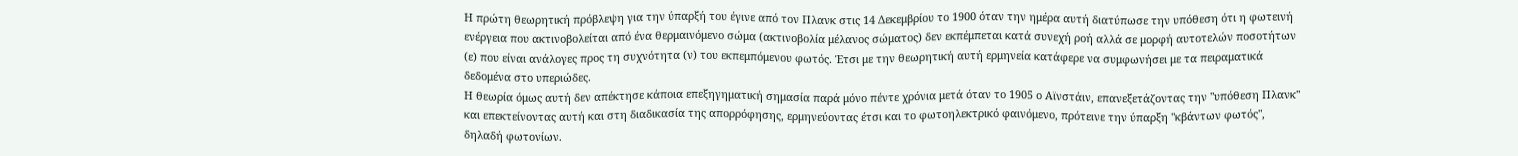Η πρώτη θεωρητική πρόβλεψη για την ύπαρξή του έγινε από τον Πλανκ στις 14 Δεκεμβρίου το 1900 όταν την ημέρα αυτή διατύπωσε την υπόθεση ότι η φωτεινή ενέργεια που ακτινοβολείται από ένα θερμαινόμενο σώμα (ακτινοβολία μέλανος σώματος) δεν εκπέμπεται κατά συνεχή ροή αλλά σε μορφή αυτοτελών ποσοτήτων (ε) που είναι ανάλογες προς τη συχνότητα (ν) του εκπεμπόμενου φωτός. Έτσι με την θεωρητική αυτή ερμηνεία κατάφερε να συμφωνήσει με τα πειραματικά δεδομένα στο υπεριώδες.
Η θεωρία όμως αυτή δεν απέκτησε κάποια επεξηγηματική σημασία παρά μόνο πέντε χρόνια μετά όταν το 1905 ο Αϊνστάιν, επανεξετάζοντας την "υπόθεση Πλανκ" και επεκτείνοντας αυτή και στη διαδικασία της απορρόφησης, ερμηνεύοντας έτσι και το φωτοηλεκτρικό φαινόμενο, πρότεινε την ύπαρξη "κβάντων φωτός", δηλαδή φωτονίων.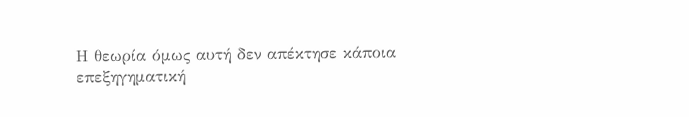Η θεωρία όμως αυτή δεν απέκτησε κάποια επεξηγηματική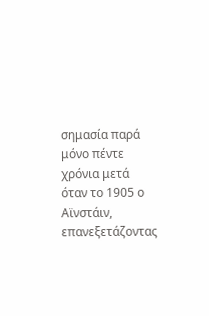σημασία παρά μόνο πέντε χρόνια μετά όταν το 1905 ο Αϊνστάιν, επανεξετάζοντας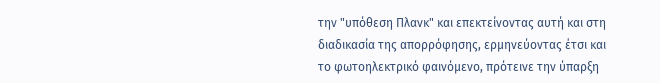την "υπόθεση Πλανκ" και επεκτείνοντας αυτή και στη διαδικασία της απορρόφησης, ερμηνεύοντας έτσι και το φωτοηλεκτρικό φαινόμενο, πρότεινε την ύπαρξη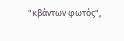"κβάντων φωτός",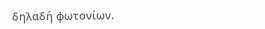δηλαδή φωτονίων.